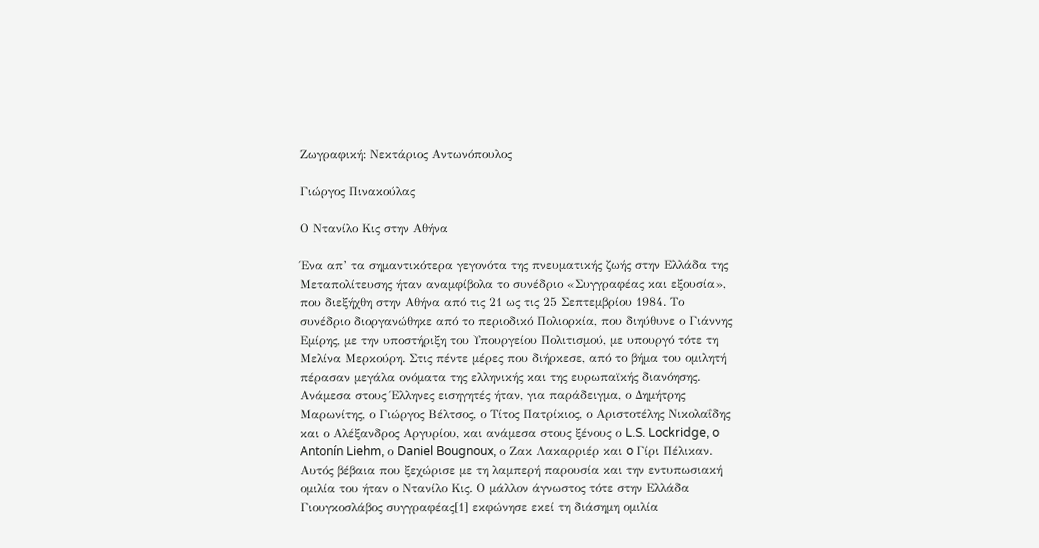Ζωγραφική: Νεκτάριος Αντωνόπουλος

Γιώργος Πινακούλας

Ο Ντανίλο Κις στην Αθήνα

Ένα απ’ τα σημαντικότερα γεγονότα της πνευματικής ζωής στην Ελλάδα της Μεταπολίτευσης ήταν αναμφίβολα το συνέδριο «Συγγραφέας και εξουσία», που διεξήχθη στην Αθήνα από τις 21 ως τις 25 Σεπτεμβρίου 1984. Το συνέδριο διοργανώθηκε από το περιοδικό Πολιορκία, που διηύθυνε ο Γιάννης Εμίρης, με την υποστήριξη του Υπουργείου Πολιτισμού, με υπουργό τότε τη Μελίνα Μερκούρη. Στις πέντε μέρες που διήρκεσε, από το βήμα του ομιλητή πέρασαν μεγάλα ονόματα της ελληνικής και της ευρωπαϊκής διανόησης. Ανάμεσα στους Έλληνες εισηγητές ήταν, για παράδειγμα, ο Δημήτρης Μαρωνίτης, ο Γιώργος Βέλτσος, ο Τίτος Πατρίκιος, ο Αριστοτέλης Νικολαΐδης και ο Αλέξανδρος Αργυρίου, και ανάμεσα στους ξένους ο L.S. Lockridge, o Antonín Liehm, ο Daniel Bougnoux, ο Ζακ Λακαρριέρ και o Γίρι Πέλικαν. Αυτός βέβαια που ξεχώρισε με τη λαμπερή παρουσία και την εντυπωσιακή ομιλία του ήταν ο Ντανίλο Κις. Ο μάλλον άγνωστος τότε στην Ελλάδα Γιουγκοσλάβος συγγραφέας[1] εκφώνησε εκεί τη διάσημη ομιλία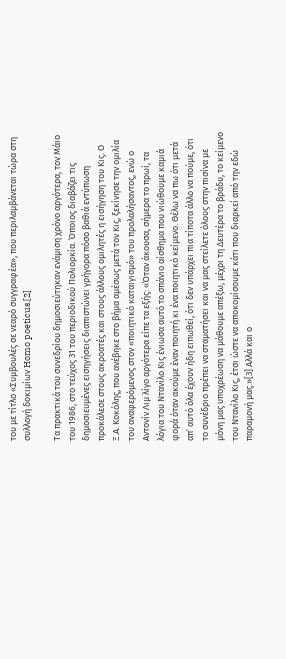του με τίτλο «Συμβουλές σε νεαρό συγγραφέα», που περιλαμβάνεται τώρα στη συλλογή δοκιμίων Homo poeticus.[2]

Τα πρακτικά του συνεδρίου δημοσιεύτηκαν ενάμιση χρόνο αργότερα, τον Μάιο του 1986, στο τεύχος 31 του περιοδικού Πολιορκία. Όποιος διαβάζει τις δημοσιευμένες εισηγήσεις διαπιστώνει γρήγορα πόσο βαθιά εντύπωση προκάλεσε στους ακροατές και στους άλλους ομιλητές η εισήγηση του Κις. Ο Ξ.Α. Κοκόλης, που ανέβηκε στο βήμα αμέσως μετά τον Κις, ξεκίνησε την ομιλία του αναφερόμενος στον «ποιητικό καταιγισμό» του προλαλήσαντος, ενώ ο Αντονίν Λιμ λίγο αργότερα είπε τα εξής: «Όταν άκουσα, σήμερα το πρωί, τα λόγια του Ντανίλο Κις ένιωσα αυτό το σπάνιο αίσθημα που νιώθουμε καμιά φορά όταν ακούμε έναν ποιητή κι ένα ποιητικό κείμενο. Θέλω να πω ότι μετά απ’ αυτό όλα έχουν ήδη ειπωθεί, ότι δεν υπάρχει πια τίποτα άλλο να πούμε, ότι το συνέδριο πρέπει να σταματήσει και να μας στείλετε όλους στην πισίνα με μόνη μας υποχρέωση να μάθουμε απέξω, μέχρι τη Δευτέρα το βράδυ, το κείμενο του Ντανίλο Κις, έτσι ώστε να αποκομίσουμε κάτι που διαρκεί από την εδώ παραμονή μας.»[3] Αλλά και ο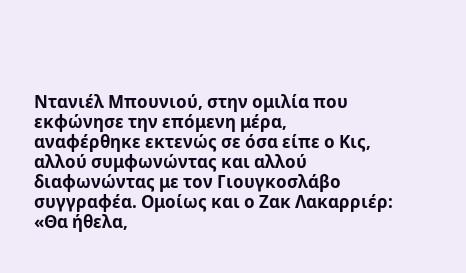Ντανιέλ Μπουνιού, στην ομιλία που εκφώνησε την επόμενη μέρα, αναφέρθηκε εκτενώς σε όσα είπε ο Κις, αλλού συμφωνώντας και αλλού διαφωνώντας με τον Γιουγκοσλάβο συγγραφέα. Ομοίως και ο Ζακ Λακαρριέρ: «Θα ήθελα,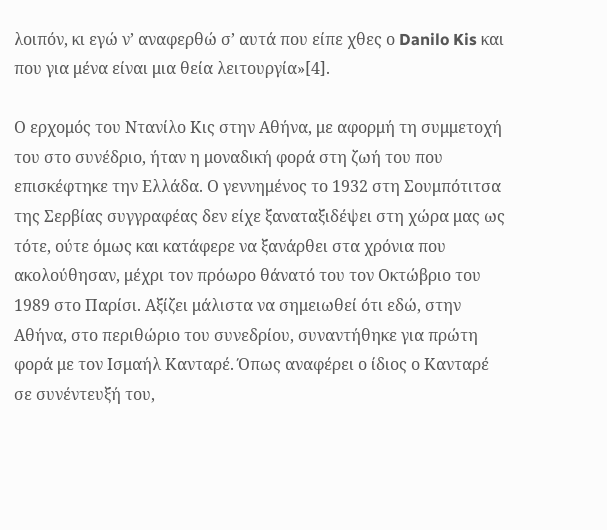λοιπόν, κι εγώ ν’ αναφερθώ σ’ αυτά που είπε χθες ο Danilo Kis και που για μένα είναι μια θεία λειτουργία»[4].

Ο ερχομός του Ντανίλο Κις στην Αθήνα, με αφορμή τη συμμετοχή του στο συνέδριο, ήταν η μοναδική φορά στη ζωή του που επισκέφτηκε την Ελλάδα. Ο γεννημένος το 1932 στη Σουμπότιτσα της Σερβίας συγγραφέας δεν είχε ξαναταξιδέψει στη χώρα μας ως τότε, ούτε όμως και κατάφερε να ξανάρθει στα χρόνια που ακολούθησαν, μέχρι τον πρόωρο θάνατό του τον Οκτώβριο του 1989 στο Παρίσι. Αξίζει μάλιστα να σημειωθεί ότι εδώ, στην Αθήνα, στο περιθώριο του συνεδρίου, συναντήθηκε για πρώτη φορά με τον Ισμαήλ Κανταρέ. Όπως αναφέρει ο ίδιος ο Κανταρέ σε συνέντευξή του,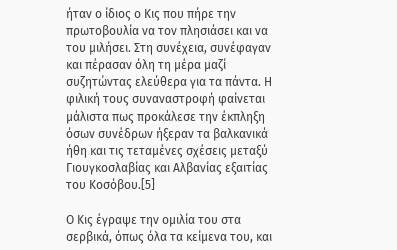ήταν ο ίδιος ο Κις που πήρε την πρωτοβουλία να τον πλησιάσει και να του μιλήσει. Στη συνέχεια, συνέφαγαν και πέρασαν όλη τη μέρα μαζί συζητώντας ελεύθερα για τα πάντα. Η φιλική τους συναναστροφή φαίνεται μάλιστα πως προκάλεσε την έκπληξη όσων συνέδρων ήξεραν τα βαλκανικά ήθη και τις τεταμένες σχέσεις μεταξύ Γιουγκοσλαβίας και Αλβανίας εξαιτίας του Κοσόβου.[5]

Ο Κις έγραψε την ομιλία του στα σερβικά, όπως όλα τα κείμενα του, και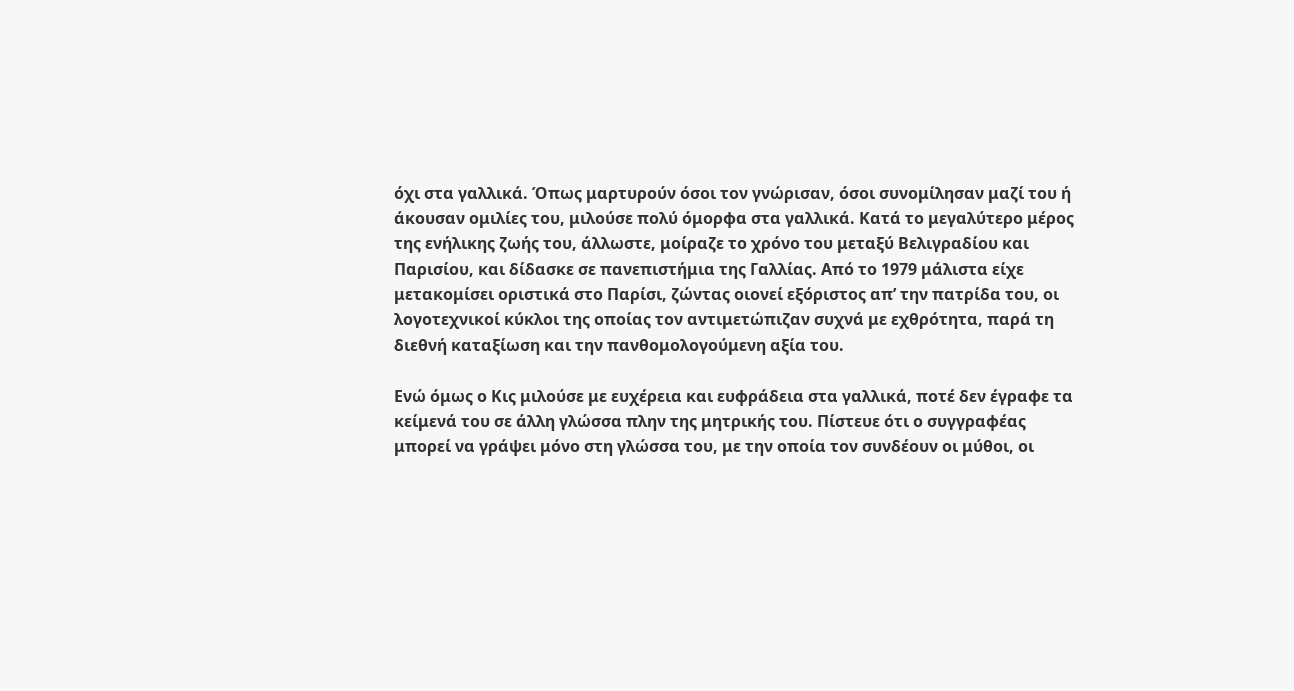όχι στα γαλλικά. Όπως μαρτυρούν όσοι τον γνώρισαν, όσοι συνομίλησαν μαζί του ή άκουσαν ομιλίες του, μιλούσε πολύ όμορφα στα γαλλικά. Kατά το μεγαλύτερο μέρος της ενήλικης ζωής του, άλλωστε, μοίραζε το χρόνο του μεταξύ Βελιγραδίου και Παρισίου, και δίδασκε σε πανεπιστήμια της Γαλλίας. Από το 1979 μάλιστα είχε μετακομίσει οριστικά στο Παρίσι, ζώντας οιονεί εξόριστος απ’ την πατρίδα του, οι λογοτεχνικοί κύκλοι της οποίας τον αντιμετώπιζαν συχνά με εχθρότητα, παρά τη διεθνή καταξίωση και την πανθομολογούμενη αξία του.

Ενώ όμως ο Κις μιλούσε με ευχέρεια και ευφράδεια στα γαλλικά, ποτέ δεν έγραφε τα κείμενά του σε άλλη γλώσσα πλην της μητρικής του. Πίστευε ότι ο συγγραφέας μπορεί να γράψει μόνο στη γλώσσα του, με την οποία τον συνδέουν οι μύθοι, οι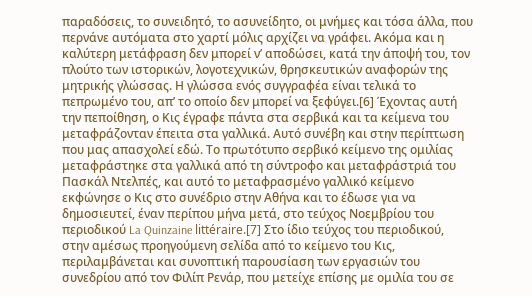παραδόσεις, το συνειδητό, το ασυνείδητο, οι μνήμες και τόσα άλλα, που περνάνε αυτόματα στο χαρτί μόλις αρχίζει να γράφει. Ακόμα και η καλύτερη μετάφραση δεν μπορεί ν’ αποδώσει, κατά την άποψή του, τον πλούτο των ιστορικών, λογοτεχνικών, θρησκευτικών αναφορών της μητρικής γλώσσας. Η γλώσσα ενός συγγραφέα είναι τελικά το πεπρωμένο του, απ’ το οποίο δεν μπορεί να ξεφύγει.[6] Έχοντας αυτή την πεποίθηση, ο Κις έγραφε πάντα στα σερβικά και τα κείμενα του μεταφράζονταν έπειτα στα γαλλικά. Αυτό συνέβη και στην περίπτωση που μας απασχολεί εδώ. Το πρωτότυπο σερβικό κείμενο της ομιλίας μεταφράστηκε στα γαλλικά από τη σύντροφο και μεταφράστριά του Πασκάλ Ντελπές, και αυτό το μεταφρασμένο γαλλικό κείμενο εκφώνησε ο Κις στο συνέδριο στην Αθήνα και το έδωσε για να δημοσιευτεί, έναν περίπου μήνα μετά, στο τεύχος Νοεμβρίου του περιοδικού La Quinzaine littéraire.[7] Στο ίδιο τεύχος του περιοδικού, στην αμέσως προηγούμενη σελίδα από το κείμενο του Κις, περιλαμβάνεται και συνοπτική παρουσίαση των εργασιών του συνεδρίου από τον Φιλίπ Ρενάρ, που μετείχε επίσης με ομιλία του σε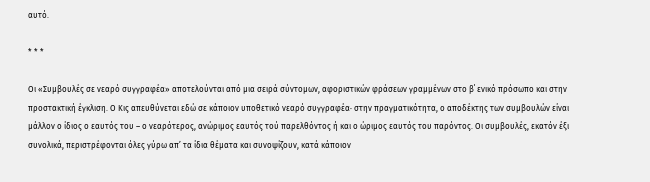αυτό.

* * *

Οι «Συμβουλές σε νεαρό συγγραφέα» αποτελούνται από μια σειρά σύντομων, αφοριστικών φράσεων γραμμένων στο β΄ ενικό πρόσωπο και στην προστακτική έγκλιση. Ο Κις απευθύνεται εδώ σε κάποιον υποθετικό νεαρό συγγραφέα· στην πραγματικότητα, ο αποδέκτης των συμβουλών είναι μάλλον ο ίδιος ο εαυτός του – ο νεαρότερος, ανώριμος εαυτός τού παρελθόντος ή και ο ώριμος εαυτός του παρόντος. Οι συμβουλές, εκατόν έξι συνολικά, περιστρέφονται όλες γύρω απ’ τα ίδια θέματα και συνοψίζουν, κατά κάποιον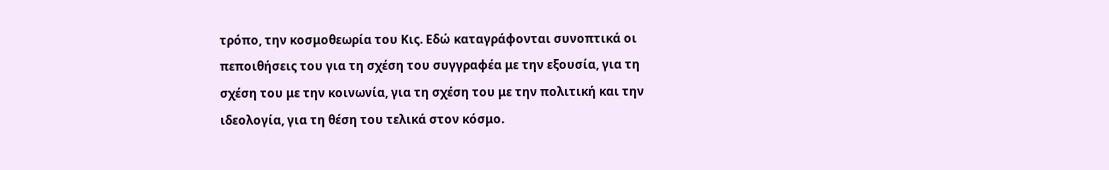τρόπο, την κοσμοθεωρία του Κις. Εδώ καταγράφονται συνοπτικά οι πεποιθήσεις του για τη σχέση του συγγραφέα με την εξουσία, για τη σχέση του με την κοινωνία, για τη σχέση του με την πολιτική και την ιδεολογία, για τη θέση του τελικά στον κόσμο.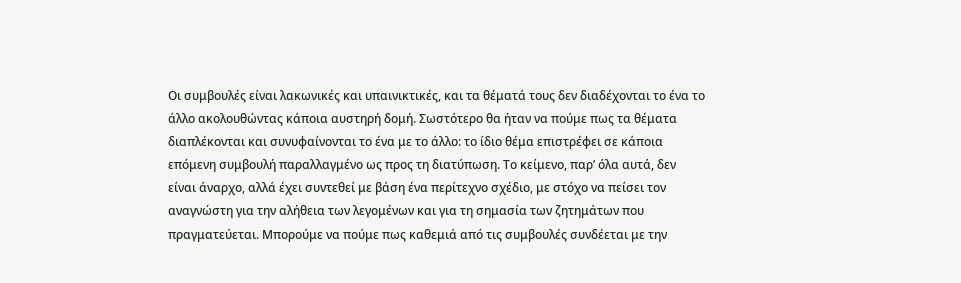Οι συμβουλές είναι λακωνικές και υπαινικτικές, και τα θέματά τους δεν διαδέχονται το ένα το άλλο ακολουθώντας κάποια αυστηρή δομή. Σωστότερο θα ήταν να πούμε πως τα θέματα διαπλέκονται και συνυφαίνονται το ένα με το άλλο: το ίδιο θέμα επιστρέφει σε κάποια επόμενη συμβουλή παραλλαγμένο ως προς τη διατύπωση. Το κείμενο, παρ’ όλα αυτά, δεν είναι άναρχο, αλλά έχει συντεθεί με βάση ένα περίτεχνο σχέδιο, με στόχο να πείσει τον αναγνώστη για την αλήθεια των λεγομένων και για τη σημασία των ζητημάτων που πραγματεύεται. Μπορούμε να πούμε πως καθεμιά από τις συμβουλές συνδέεται με την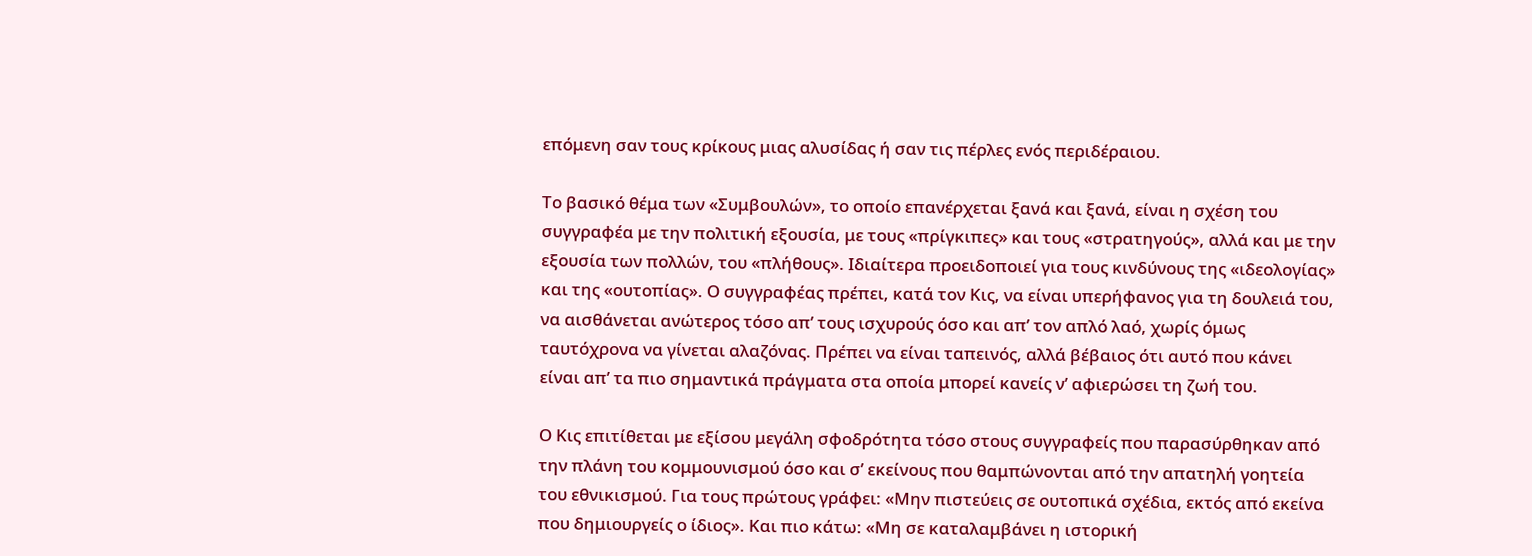επόμενη σαν τους κρίκους μιας αλυσίδας ή σαν τις πέρλες ενός περιδέραιου.

Το βασικό θέμα των «Συμβουλών», το οποίο επανέρχεται ξανά και ξανά, είναι η σχέση του συγγραφέα με την πολιτική εξουσία, με τους «πρίγκιπες» και τους «στρατηγούς», αλλά και με την εξουσία των πολλών, του «πλήθους». Ιδιαίτερα προειδοποιεί για τους κινδύνους της «ιδεολογίας» και της «ουτοπίας». Ο συγγραφέας πρέπει, κατά τον Κις, να είναι υπερήφανος για τη δουλειά του, να αισθάνεται ανώτερος τόσο απ’ τους ισχυρούς όσο και απ’ τον απλό λαό, χωρίς όμως ταυτόχρονα να γίνεται αλαζόνας. Πρέπει να είναι ταπεινός, αλλά βέβαιος ότι αυτό που κάνει είναι απ’ τα πιο σημαντικά πράγματα στα οποία μπορεί κανείς ν’ αφιερώσει τη ζωή του.

Ο Κις επιτίθεται με εξίσου μεγάλη σφοδρότητα τόσο στους συγγραφείς που παρασύρθηκαν από την πλάνη του κομμουνισμού όσο και σ’ εκείνους που θαμπώνονται από την απατηλή γοητεία του εθνικισμού. Για τους πρώτους γράφει: «Μην πιστεύεις σε ουτοπικά σχέδια, εκτός από εκείνα που δημιουργείς ο ίδιος». Και πιο κάτω: «Μη σε καταλαμβάνει η ιστορική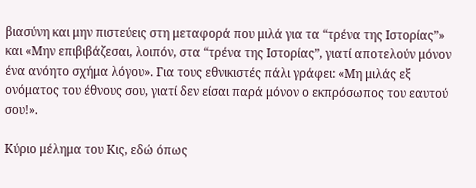βιασύνη και μην πιστεύεις στη μεταφορά που μιλά για τα “τρένα της Ιστορίας”» και «Μην επιβιβάζεσαι, λοιπόν, στα “τρένα της Ιστορίας”, γιατί αποτελούν μόνον ένα ανόητο σχήμα λόγου». Για τους εθνικιστές πάλι γράφει: «Μη μιλάς εξ ονόματος του έθνους σου, γιατί δεν είσαι παρά μόνον ο εκπρόσωπος του εαυτού σου!».

Κύριο μέλημα του Κις, εδώ όπως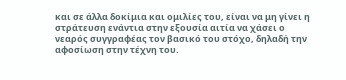και σε άλλα δοκίμια και ομιλίες του, είναι να μη γίνει η στράτευση ενάντια στην εξουσία αιτία να χάσει ο νεαρός συγγραφέας τον βασικό του στόχο, δηλαδή την αφοσίωση στην τέχνη του.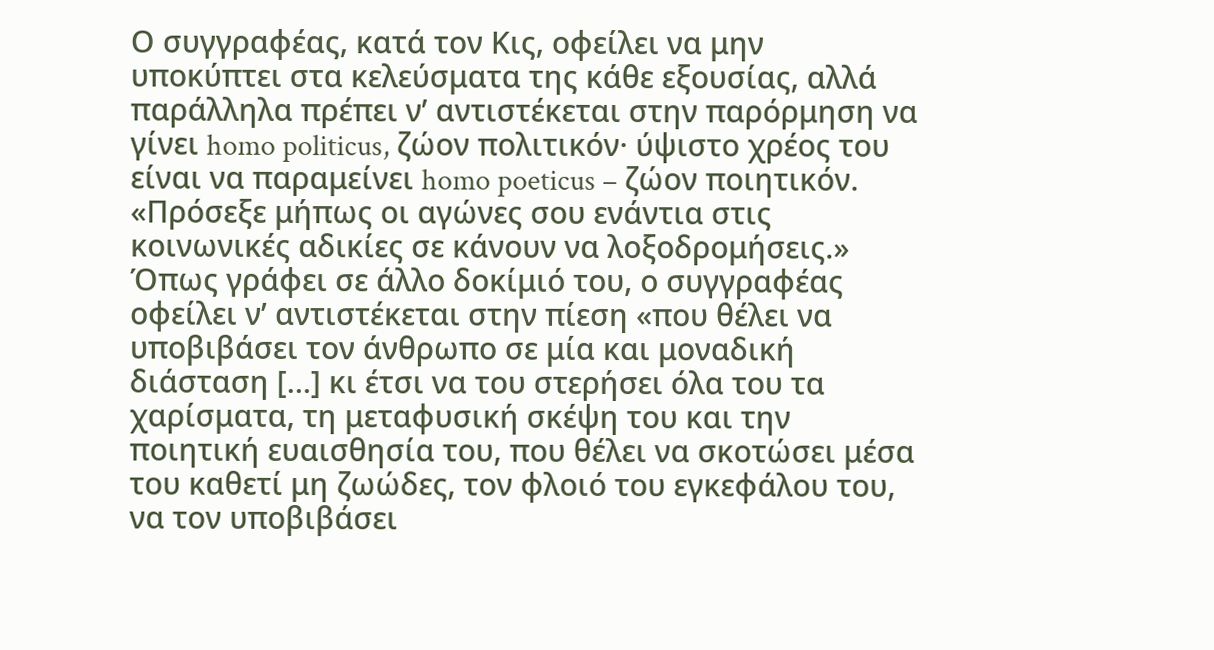Ο συγγραφέας, κατά τον Κις, οφείλει να μην υποκύπτει στα κελεύσματα της κάθε εξουσίας, αλλά παράλληλα πρέπει ν’ αντιστέκεται στην παρόρμηση να γίνει homo politicus, ζώον πολιτικόν· ύψιστο χρέος του είναι να παραμείνει homo poeticus – ζώον ποιητικόν. «Πρόσεξε μήπως οι αγώνες σου ενάντια στις κοινωνικές αδικίες σε κάνουν να λοξοδρομήσεις.» Όπως γράφει σε άλλο δοκίμιό του, ο συγγραφέας οφείλει ν’ αντιστέκεται στην πίεση «που θέλει να υποβιβάσει τον άνθρωπο σε μία και μοναδική διάσταση […] κι έτσι να του στερήσει όλα του τα χαρίσματα, τη μεταφυσική σκέψη του και την ποιητική ευαισθησία του, που θέλει να σκοτώσει μέσα του καθετί μη ζωώδες, τον φλοιό του εγκεφάλου του, να τον υποβιβάσει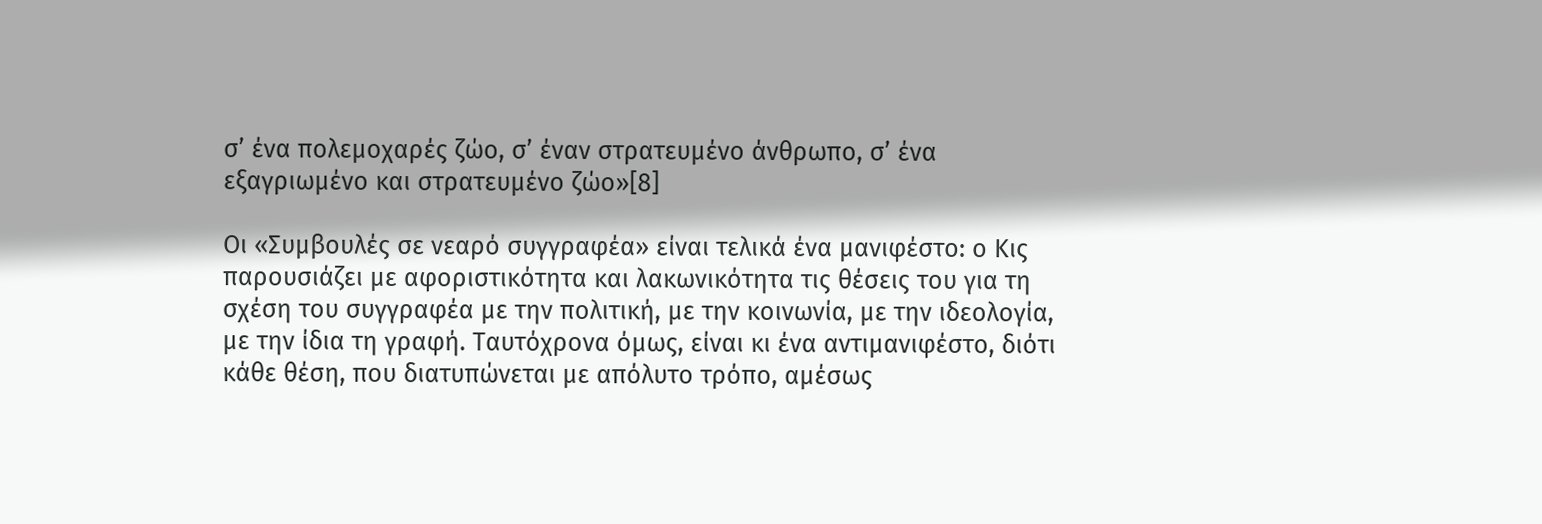σ’ ένα πολεμοχαρές ζώο, σ’ έναν στρατευμένο άνθρωπο, σ’ ένα εξαγριωμένο και στρατευμένο ζώο»[8]

Οι «Συμβουλές σε νεαρό συγγραφέα» είναι τελικά ένα μανιφέστο: ο Κις παρουσιάζει με αφοριστικότητα και λακωνικότητα τις θέσεις του για τη σχέση του συγγραφέα με την πολιτική, με την κοινωνία, με την ιδεολογία, με την ίδια τη γραφή. Ταυτόχρονα όμως, είναι κι ένα αντιμανιφέστο, διότι κάθε θέση, που διατυπώνεται με απόλυτο τρόπο, αμέσως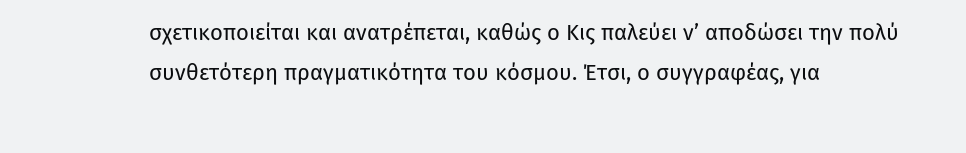σχετικοποιείται και ανατρέπεται, καθώς ο Κις παλεύει ν’ αποδώσει την πολύ συνθετότερη πραγματικότητα του κόσμου. Έτσι, ο συγγραφέας, για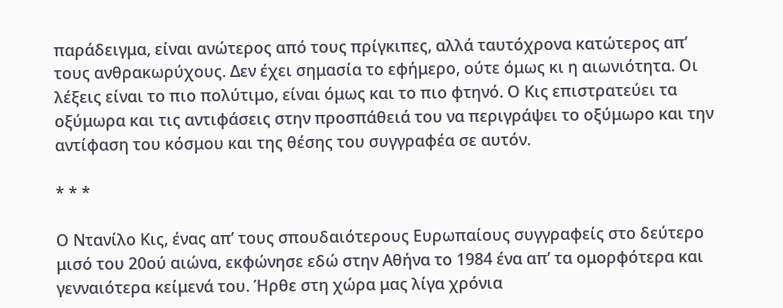παράδειγμα, είναι ανώτερος από τους πρίγκιπες, αλλά ταυτόχρονα κατώτερος απ’ τους ανθρακωρύχους. Δεν έχει σημασία το εφήμερο, ούτε όμως κι η αιωνιότητα. Οι λέξεις είναι το πιο πολύτιμο, είναι όμως και το πιο φτηνό. Ο Κις επιστρατεύει τα οξύμωρα και τις αντιφάσεις στην προσπάθειά του να περιγράψει το οξύμωρο και την αντίφαση του κόσμου και της θέσης του συγγραφέα σε αυτόν.

* * *

Ο Ντανίλο Κις, ένας απ’ τους σπουδαιότερους Ευρωπαίους συγγραφείς στο δεύτερο μισό του 20ού αιώνα, εκφώνησε εδώ στην Αθήνα το 1984 ένα απ’ τα ομορφότερα και γενναιότερα κείμενά του. Ήρθε στη χώρα μας λίγα χρόνια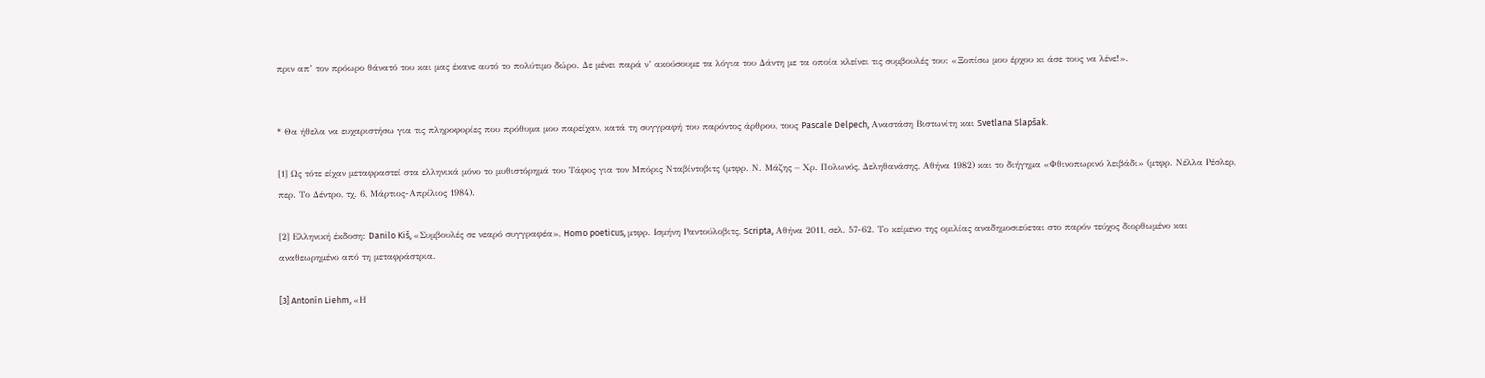πριν απ’ τον πρόωρο θάνατό του και μας έκανε αυτό το πολύτιμο δώρο. Δε μένει παρά ν’ ακούσουμε τα λόγια του Δάντη με τα οποία κλείνει τις συμβουλές του: «Ξοπίσω μου έρχου κι άσε τους να λένε!».


* Θα ήθελα να ευχαριστήσω για τις πληροφορίες που πρόθυμα μου παρείχαν, κατά τη συγγραφή του παρόντος άρθρου, τους Pascale Delpech, Αναστάση Βιστωνίτη και Svetlana Slapšak.

[1] Ως τότε είχαν μεταφραστεί στα ελληνικά μόνο το μυθιστόρημά του Τάφος για τον Μπόρις Νταβίντοβιτς (μτφρ. Ν. Μάζης – Χρ. Πολωνός, Δεληθανάσης, Αθήνα 1982) και το διήγημα «Φθινοπωρινό λειβάδι» (μτφρ. Νέλλα Ρέσλερ, περ. Το Δέντρο, τχ. 6, Μάρτιος-Απρίλιος 1984).

[2] Ελληνική έκδοση: Danilo Kiš, «Συμβουλές σε νεαρό συγγραφέα», Homo poeticus, μτφρ. Ισμήνη Ραντούλοβιτς, Scripta, Αθήνα 2011, σελ. 57-62. Το κείμενο της ομιλίας αναδημοσιεύεται στο παρόν τεύχος διορθωμένο και αναθεωρημένο από τη μεταφράστρια.

[3] Antonín Liehm, «Η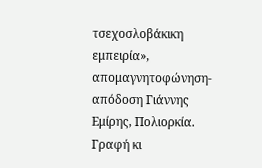τσεχοσλοβάκικη εμπειρία», απομαγνητοφώνηση-απόδοση Γιάννης Εμίρης, Πολιορκία. Γραφή κι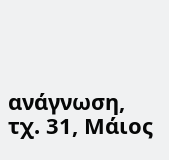ανάγνωση, τχ. 31, Μάιος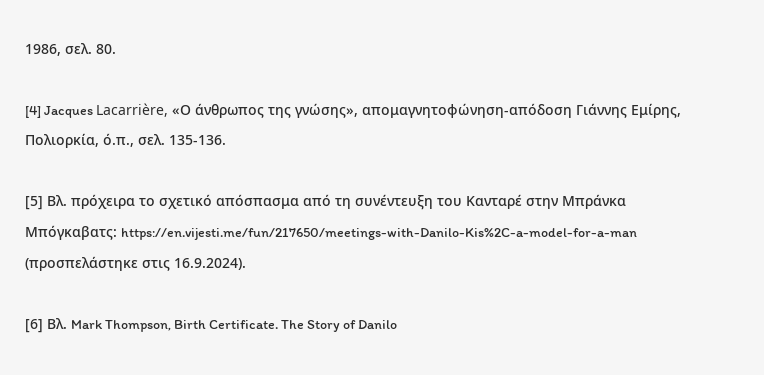1986, σελ. 80.

[4] Jacques Lacarrière, «Ο άνθρωπος της γνώσης», απομαγνητοφώνηση-απόδοση Γιάννης Εμίρης, Πολιορκία, ό.π., σελ. 135-136.

[5] Βλ. πρόχειρα το σχετικό απόσπασμα από τη συνέντευξη του Κανταρέ στην Μπράνκα Μπόγκαβατς: https://en.vijesti.me/fun/217650/meetings-with-Danilo-Kis%2C-a-model-for-a-man (προσπελάστηκε στις 16.9.2024).

[6] Βλ. Mark Thompson, Birth Certificate. The Story of Danilo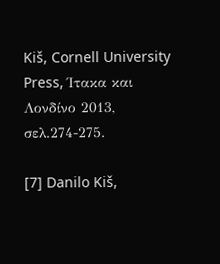Kiš, Cornell University Press, Ίτακα και Λονδίνο 2013, σελ.274-275.

[7] Danilo Kiš,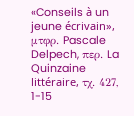«Conseils à un jeune écrivain», μτφρ. Pascale Delpech, περ. La Quinzaine littéraire, τχ. 427, 1-15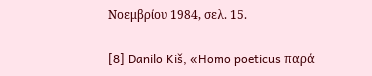Νοεμβρίου 1984, σελ. 15.

[8] Danilo Kiš, «Homo poeticus παρά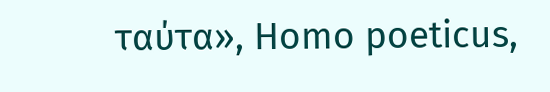ταύτα», Homo poeticus,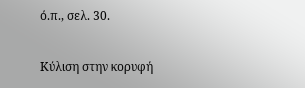ό.π., σελ. 30.

Κύλιση στην κορυφή